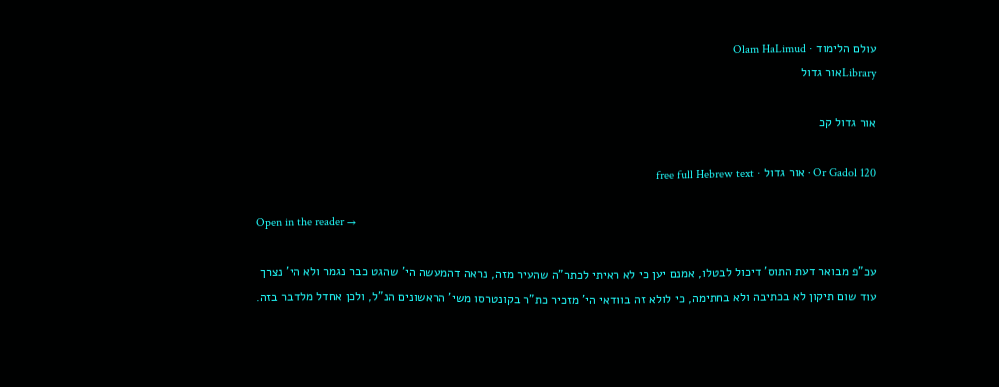עולם הלימוד · Olam HaLimud
Libraryאור גדול

אור גדול קכ

Or Gadol 120 · אור גדול · free full Hebrew text

Open in the reader →

עכ"פ מבואר דעת התוס' דיכול לבטלו, אמנם יען כי לא ראיתי לכתר"ה שהעיר מזה, נראה דהמעשה הי' שהגט כבר נגמר ולא הי' נצרך עוד שום תיקון לא בכתיבה ולא בחתימה, כי לולא זה בוודאי הי' מזכיר כת"ר בקונטרסו משי' הראשונים הנ"ל, ולכן אחדל מלדבר בזה.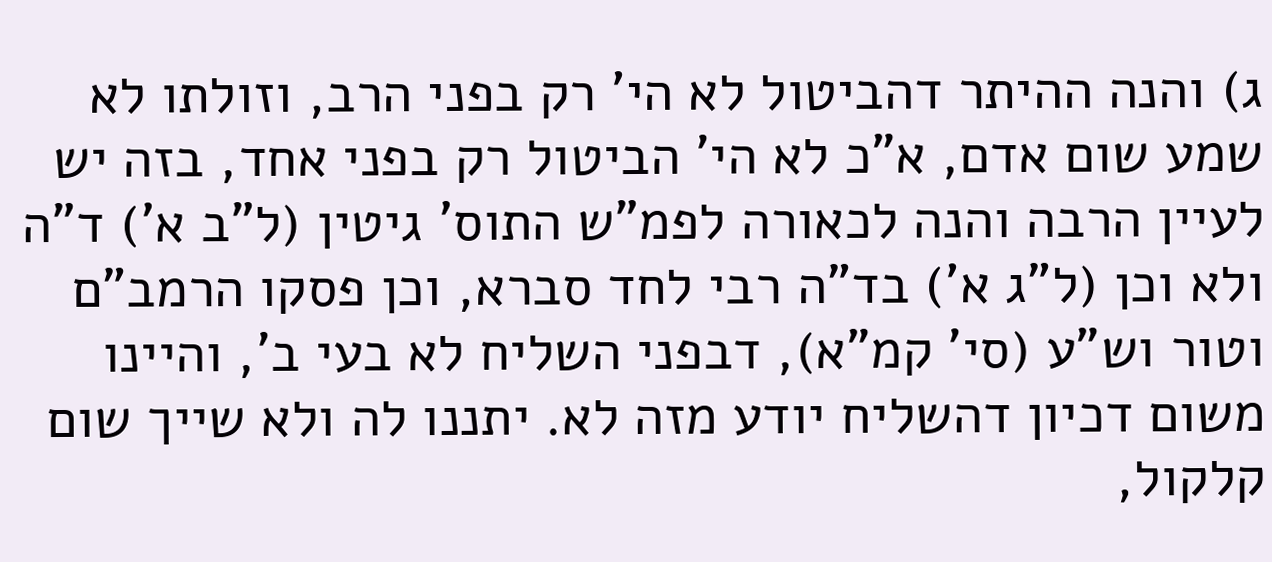ג) והנה ההיתר דהביטול לא הי' רק בפני הרב, וזולתו לא שמע שום אדם, א"כ לא הי' הביטול רק בפני אחד, בזה יש לעיין הרבה והנה לכאורה לפמ"ש התוס' גיטין (ל"ב א') ד"ה ולא וכן (ל"ג א') בד"ה רבי לחד סברא, וכן פסקו הרמב"ם וטור וש"ע (סי' קמ"א), דבפני השליח לא בעי ב', והיינו משום דכיון דהשליח יודע מזה לא. יתננו לה ולא שייך שום קלקול,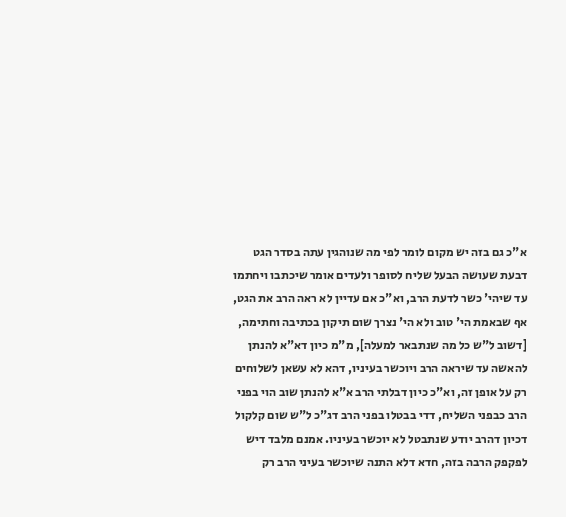א"כ גם בזה יש מקום לומר לפי מה שנוהגין עתה בסדר הגט דבעת שעושה הבעל שליח לסופר ולעדים אומר שיכתבו ויחתמו עד שיהי' כשר לדעת הרב, וא"כ אם עדיין לא ראה הרב את הגט, אף שבאמת הי' טוב ולא הי' נצרך שום תיקון בכתיבה וחתימה, [דשוב ל"ש כל מה שנתבאר למעלה], מ"מ כיון דא"א להנתן להאשה עד שיראה הרב ויוכשר בעיניו, דהא לא עשאן לשלוחים רק על אופן זה, וא"כ כיון דבלתי הרב א"א להנתן שוב הוי בפני הרב כבפני השליח, דדי בבטלו בפני הרב דג"כ ל"ש שום קלקול דכיון דהרב יודע שנתבטל לא יוכשר בעיניו. אמנם מלבד דיש לפקפק הרבה בזה, חדא דלא התנה שיוכשר בעיני הרב רק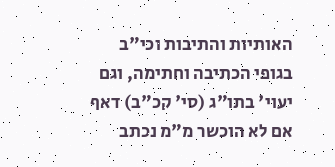האותיות והתיבות וכי"ב בגופי הכתיבה וחתימה, וגם יעוי' בתו"ג (סי' קכ"ב) דאף אם לא הוכשר מ"מ נכתב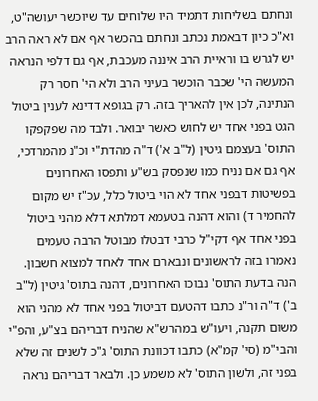ונחתם בשליחות דתמיד היו שלוחים עד שיוכשר יעושה"ט, וא"כ כיון דבאמת נכתב ונחתם בהכשר אף אם לא ראה הרב יש לגרש בו וראיית הרב איננה מעכבת, אף גם דלפי הנראה המעשה הי' שכבר הוכשר בעיני הרב ולא הי' חסר רק הנתינה, לכן אין להאריך בזה. רק בגופא דדינא לענין ביטול הגט בפני אחד יש לחוש כאשר יבואר. ולבד מה שפקפקו התוס' בעצמם גיטין (ל"ב א') ד"ה מהדת"י וכ"נ מהמרדכי, אף גם אם נניח כמו שנפסק בש"ע ותפסו האחרונים בפשיטות דבפני אחד לא הוי ביטול כלל, עכ"ז יש מקום להחמיר ד) והוא דהנה בטעמא דמלתא דלא מהני ביטול בפני אחד אף דקי"ל כרבי דבטלו מבוטל הרבה טעמים נאמרו בזה לראשונים ונבארם אחד לאחד למצוא חשבון. הנה בדעת התוס' נבוכו האחרונים, דהנה בתוס' גיטין (ל"ב ב') ד"ה ור"נ כתבו דהטעם דביטול בפני אחד לא מהני הוא משום תקנה, ויעו"ש במהרש"א שהניח דבריהם בצ"ע, והפ"י והבי"מ (סי' קמ"א) כתבו דכוונת התוס' ג"כ לשנים זה שלא בפני זה, ולשון התוס' לא משמע כן. ולבאר דבריהם נראה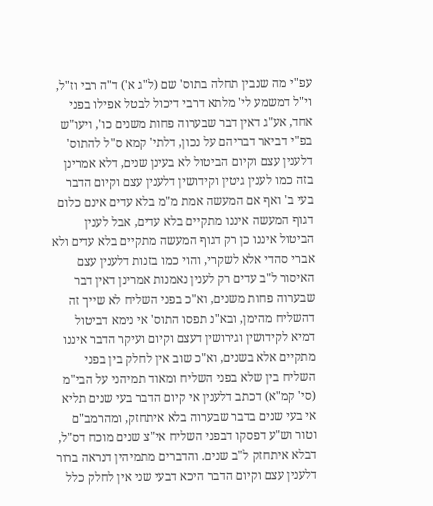עפ"י מה שנבין תחלה בתוס' שם (ל"ג א') ד"ה רבי וז"ל, וי"ל דמשמע לי' מלתא דרבי דיכול לבטל אפילו בפני אחד, אע"ג דאין דבר שבערוה פחות משנים כו', ויעו"ש בפ"י דביאר דבריהם על נכון, דלתי' קמא ס"ל להתוס' דלענין עצם וקיום הביטול לא בעינן שנים, דלא אמרינן בזה כמו לענין גיטין וקידושין דלענין עצם וקיום הדבר בעי ב' ואף אם המעשה אמת מ"מ בלא עדים אינם כלום דגוף המעשה איננו מתקיים בלא עדים, אבל לענין הביטול איננו כן רק דגוף המעשה מתקיים בלא עדים ולא אברי סהדי אלא לשקרי, והוי כמו בזנות דלענין עצם האיסור ל"ב עדים רק לענין נאמנות אמרינן דאין דבר שבערוה פחות משנים, וא"כ בפני השליח לא שייך זה דהשליח מהימן, ובא"נ תפסו התוס' אי נימא דביטול דמיא לקידושין וגירושין דעצם וקיום ועיקר הדבר איננו מתקיים אלא בשנים, וא"כ שוב אין לחלק בין בפני השליח בין שלא בפני השליח ומאוד תמיהני על הבי"מ (סי' קמ"א) דכתב דלענין אי קיום הדבר בעי שנים תליא אי בעי שנים בדבר שבערוה בלא איתחזק, ומהרמב"ם וטור וש"ע דפסקו דבפני השליח אי"צ שנים מוכח דס"ל, דבלא איתחזק ל"ב שנים. והדברים מתמיהין דנראה ברור דלענין עצם וקיום הדבר היכא דבעי שני אין לחלק כלל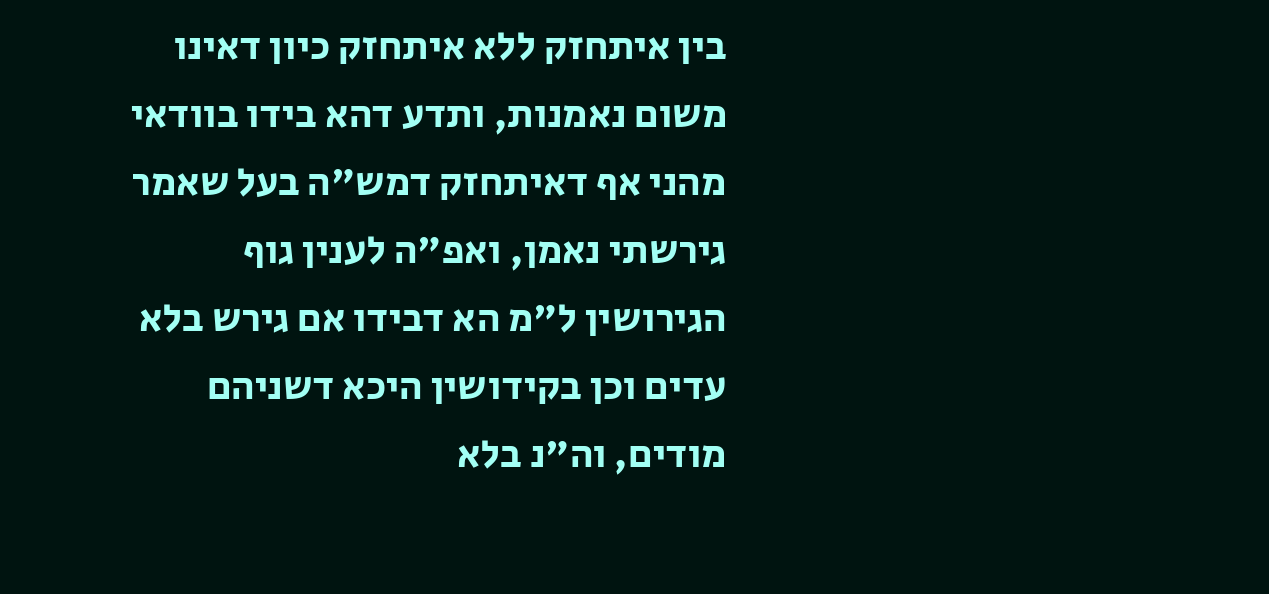בין איתחזק ללא איתחזק כיון דאינו משום נאמנות, ותדע דהא בידו בוודאי מהני אף דאיתחזק דמש"ה בעל שאמר גירשתי נאמן, ואפ"ה לענין גוף הגירושין ל"מ הא דבידו אם גירש בלא עדים וכן בקידושין היכא דשניהם מודים, וה"נ בלא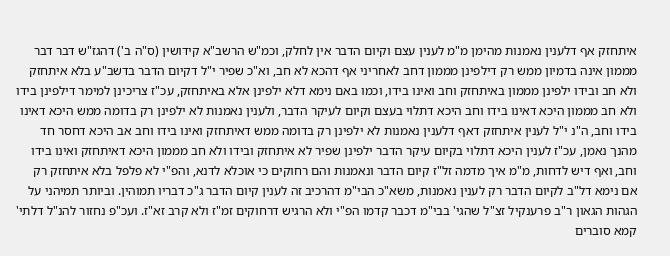איתחזק אף דלענין נאמנות מהימן מ"מ לענין עצם וקיום הדבר אין לחלק, וכמ"ש הרשב"א קידושין (ס"ה ב') דהגז"ש דבר דבר מממון אינה בדמיון ממש רק דילפינן מממון דחב לאחריני אף דהכא לא חב, וא"כ שפיר י"ל דקיום הדבר בדשב"ע בלא איתחזק ולא חב ובידו ילפינן מממון באיתחזק וחב ואינו בידו, וכמו באם נימא דלא ילפינן אלא באיתחזק, עכ"ז צריכינן למימר דילפינן בידו ולא חב מממון היכא דאינו בידו וחב היכא דתלוי בעצם וקיום לעיקר הדבר, ולענין נאמנות לא ילפינן רק בדומה ממש היכא דאינו בידו וחב, ה"נ י"ל לענין איתחזק דאף דלענין נאמנות לא ילפינן רק בדומה ממש דאיתחזק ואינו בידו וחב אב היכא דחסר חד מהנך נאמן, עכ"ז לענין היכא דתלוי בקיום עיקר הדבר ילפינן שפיר לא איתחזק ובידו ולא חב מממון היכא דאיתחזק ואינו בידו וחב, ואף דיש לדחות, מ"מ איך מדמה זל"ז קיום הדבר ונאמנות והם רחוקים כי אוכלא לדנא, והפ"י לא פלפל בלא איתחזק רק אם נימא דל"ב לקיום הדבר רק לענין נאמנות, משא"כ הבי"מ דהרכיב זה לענין קיום הדבר ג"כ דבריו תמוהין. וביותר תמיהני על הגהות הגאון ר"ב פרענקיל זצ"ל שהגי' בבי"מ דכבר קדמו הפ"י ולא הרגיש דרחוקים זמ"ז ולא קרב זא"ז. ועכ"פ נחזור להנ"ל דלתי' קמא סוברים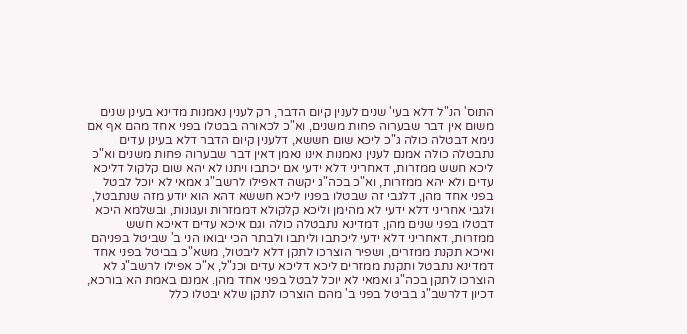התוס' הנ"ל דלא בעי' שנים לענין קיום הדבר, רק לענין נאמנות מדינא בעינן שנים משום אין דבר שבערוה פחות משנים, וא"כ לכאורה בבטלו בפני אחד מהם אף אם נימא דבטלה כולה ג"כ ליכא שום חששא, דלענין קיום הדבר דלא בעינן עדים נתבטלה כולה אמנם לענין נאמנות אינו נאמן דאין דבר שבערוה פחות משנים וא"כ ליכא חשש ממזרות, דאחריני דלא ידעי אם יכתבו ויתנו לא יהא שום קלקול דליכא עדים ולא יהא ממזרות, וא"כ בכה"ג יקשה דאפילו לרשב"ג אמאי לא יוכל לבטל בפני אחד מהן, דלגבי זה שבטלו בפניו ליכא חששא דהא הוא יודע מזה שנתבטל, ולגבי אחריני דלא ידעי לא מהימן וליכא קלקולא דממזרות ועגונות, ובשלמא היכא דבטלו בפני שנים מהן, דמדינא נתבטלה כולה וגם איכא עדים דאיכא חשש ממזרות, דאחריני דלא ידעי ליכתבו וליתבו ולבתר הכי יבואו הני ב' שביטל בפניהם ואיכא תקנת ממזרים, ושפיר הוצרכו לתקן דלא ליבטול, משא"כ בביטל בפני אחד דמדינא נתבטל ותקנת ממזרים ליכא דליכא עדים וכנ"ל, א"כ אפילו לרשב"ג לא הוצרכו לתקן בכה"ג ואמאי לא יוכל לבטל בפני אחד מהן. אמנם באמת הא בורכא, דכיון דלרשב"ג בביטל בפני ב' מהם הוצרכו לתקן שלא יבטלו כלל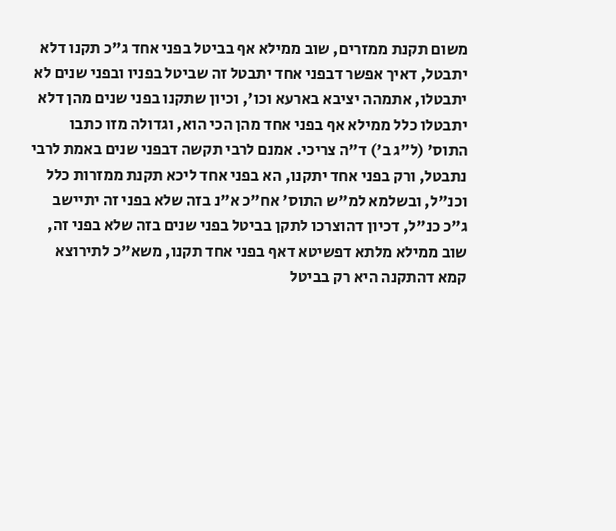משום תקנת ממזרים, שוב ממילא אף בביטל בפני אחד ג"כ תקנו דלא יתבטל, דאיך אפשר דבפני אחד יתבטל זה שביטל בפניו ובפני שנים לא יתבטלו, אתמהה יציבא בארעא וכו', וכיון שתקנו בפני שנים מהן דלא יתבטלו כלל ממילא אף בפני אחד מהן הכי הוא, וגדולה מזו כתבו התוס' (ל"ג ב') ד"ה צריכי. אמנם לרבי תקשה דבפני שנים באמת לרבי נתבטל, ורק בפני אחד יתקנו, הא בפני אחד ליכא תקנת ממזרות כלל וכנ"ל, ובשלמא למ"ש התוס' אח"כ א"נ בזה שלא בפני זה יתיישב ג"כ כנ"ל, דכיון דהוצרכו לתקן בביטל בפני שנים בזה שלא בפני זה, שוב ממילא מלתא דפשיטא דאף בפני אחד תקנו, משא"כ לתירוצא קמא דהתקנה היא רק בביטל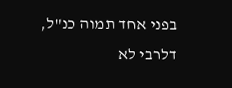בפני אחד תמוה כנ"ל, דלרבי לא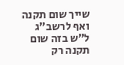שייך שום תקנה ואף לרשב"ג ל"ש בזה שום תקנה רק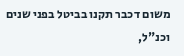משום דכבר תקנו בביטל בפני שנים וכנ"ל,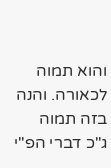והוא תמוה לכאורה. והנה בזה תמוה ג"כ דברי הפ"י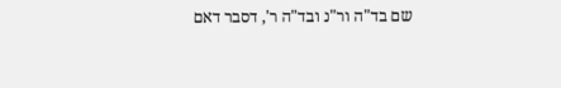שם בד"ה ור"נ ובד"ה ר', דסבר דאם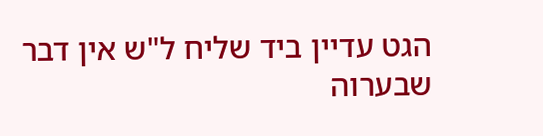הגט עדיין ביד שליח ל"ש אין דבר שבערוה